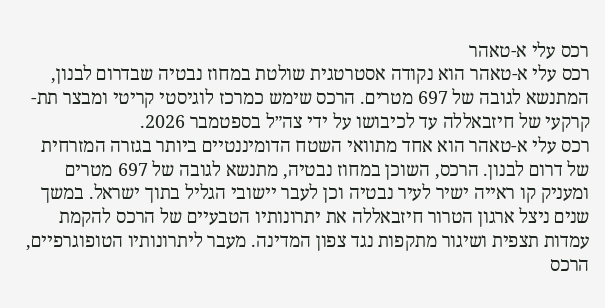רכס עלי א-טאהר
רכס עלי א-טאהר הוא נקודה אסטרטגית שולטת במחוז נבטיה שבדרום לבנון, המתנשא לגובה של 697 מטרים. הרכס שימש כמרכז לוגיסטי קריטי ומבצר תת-קרקעי של חיזבאללה עד לכיבושו על ידי צה״ל בספטמבר 2026.
רכס עלי א-טאהר הוא אחד מתוואי השטח הדומיננטיים ביותר בגזרה המזרחית של דרום לבנון. הרכס, השוכן במחוז נבטיה, מתנשא לגובה של 697 מטרים ומעניק קו ראייה ישיר לעיר נבטיה וכן לעבר יישובי הגליל בתוך ישראל. במשך שנים ניצל ארגון הטרור חיזבאללה את יתרונותיו הטבעיים של הרכס להקמת עמדות תצפית ושיגור מתקפות נגד צפון המדינה. מעבר ליתרונותיו הטופוגרפיים, הרכס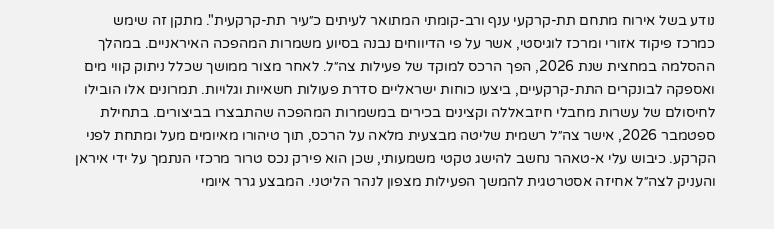נודע בשל אירוח מתחם תת-קרקעי ענף ורב-קומתי המתואר לעיתים כ״עיר תת-קרקעית". מתקן זה שימש כמרכז פיקוד אזורי ומרכז לוגיסטי, אשר על פי הדיווחים נבנה בסיוע משמרות המהפכה האיראניים. במהלך ההסלמה במחצית שנת 2026, הפך הרכס למוקד של פעילות צה״ל. לאחר מצור ממושך שכלל ניתוק קווי מים ואספקה לבונקרים התת-קרקעיים, ביצעו כוחות ישראליים סדרת פעולות חשאיות וגלויות. תמרונים אלו הובילו לחיסולם של עשרות מחבלי חיזבאללה וקצינים בכירים במשמרות המהפכה שהתבצרו בביצורים. בתחילת ספטמבר 2026, אישר צה״ל רשמית שליטה מבצעית מלאה על הרכס, תוך טיהורו מאיומים מעל ומתחת לפני הקרקע. כיבוש עלי א-טאהר נחשב להישג טקטי משמעותי, שכן הוא פירק נכס טרור מרכזי הנתמך על ידי איראן והעניק לצה״ל אחיזה אסטרטגית להמשך הפעילות מצפון לנהר הליטני. המבצע גרר איומי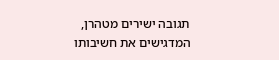תגובה ישירים מטהרן, המדגישים את חשיבותו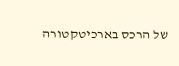של הרכס בארכיטקטורה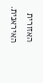האזורית האיראנית.